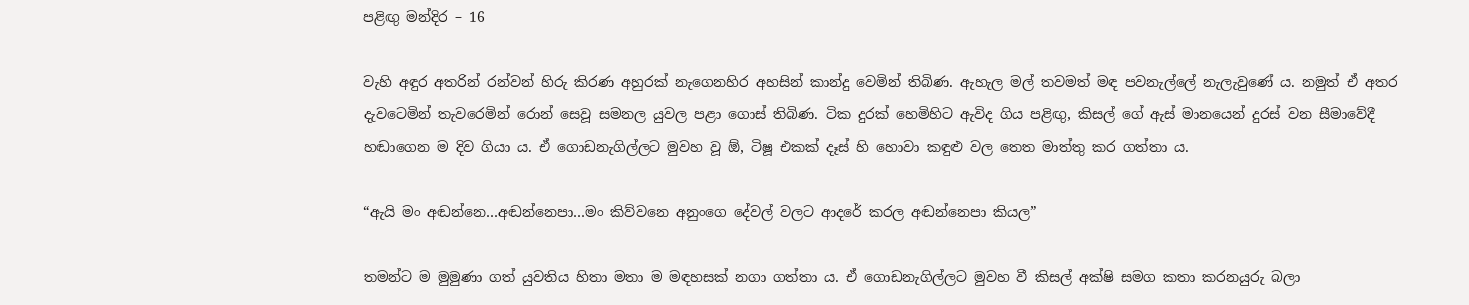පළිඟු මන්දිර – 16

වැහි අඳුර අතරින් රන්වන් හිරු කිරණ අහුරක් නැගෙනහිර අහසින් කාන්දු වෙමින් තිබිණ. ඇහැල මල් තවමත් මඳ පවනැල්ලේ නැලැවුණේ ය. නමුත් ඒ අතර දැවටෙමින් තැවරෙමින් රොන් සෙවූ සමනල යුවල පළා ගොස් තිබිණ. ටික දුරක් හෙමිහිට ඇවිද ගිය පළිඟු, කිසල් ගේ ඇස් මානයෙන් දුරස් වන සීමාවේදී හඬාගෙන ම දිව ගියා ය. ඒ ගොඩනැගිල්ලට මුවහ වූ ඕ, ටිෂූ එකක් දෑස් හි හොවා කඳුළු වල තෙත මාත්තු කර ගත්තා ය.

“ඇයි මං අඬන්නෙ…අඬන්නෙපා…මං කිව්වනෙ අනුංගෙ දේවල් වලට ආදරේ කරල අඬන්නෙපා කියල”

තමන්ට ම මුමුණා ගත් යුවතිය හිතා මතා ම මඳහසක් නගා ගත්තා ය. ඒ ගොඩනැගිල්ලට මුවහ වී කිසල් අක්ෂි සමග කතා කරනයුරු බලා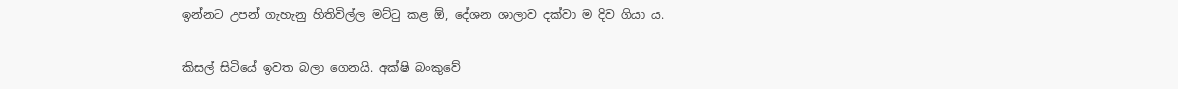ඉන්නට උපන් ගැහැනු හිතිවිල්ල මට්ටු කළ ඕ, දේශන ශාලාව දක්වා ම දිව ගියා ය.

කිසල් සිටියේ ඉවත බලා ගෙනයි. අක්ෂි බංකුවේ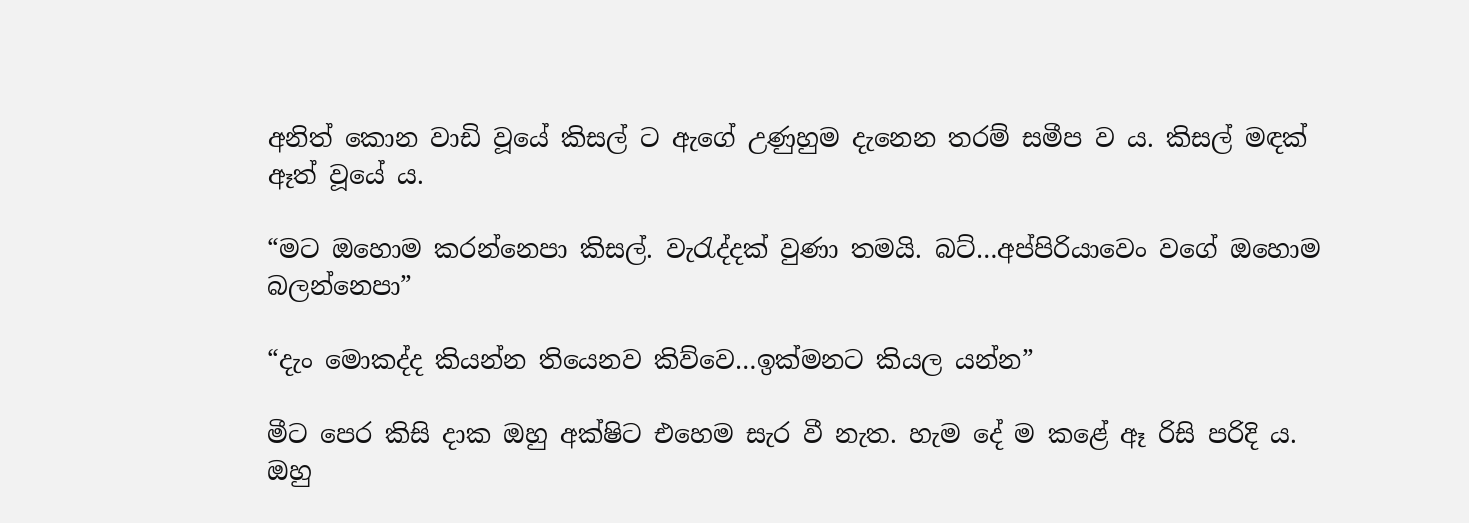අනිත් කොන වාඩි වූයේ කිසල් ට ඇගේ උණුහුම දැනෙන තරම් සමීප ව ය. කිසල් මඳක් ඈත් වූයේ ය.

“මට ඔහොම කරන්නෙපා කිසල්. වැරැද්දක් වුණා තමයි. බට්…අප්පිරියාවෙං වගේ ඔහොම බලන්නෙපා”

“දැං මොකද්ද කියන්න තියෙනව කිව්වෙ…ඉක්මනට කියල යන්න”

මීට පෙර කිසි දාක ඔහු අක්ෂිට එහෙම සැර වී නැත. හැම දේ ම කළේ ඈ රිසි පරිදි ය. ඔහු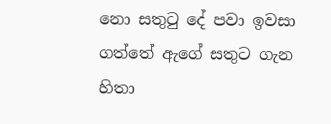නො සතුටු දේ පවා ඉවසා ගත්තේ ඇගේ සතුට ගැන හිතා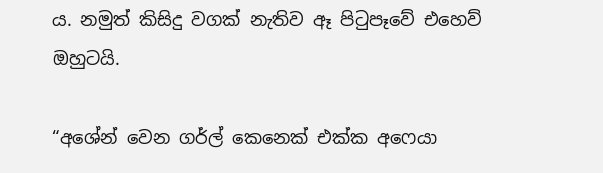ය. නමුත් කිසිදු වගක් නැතිව ඈ පිටුපෑවේ එහෙව් ඔහුටයි.

“අශේන් වෙන ගර්ල් කෙනෙක් එක්ක අෆෙයා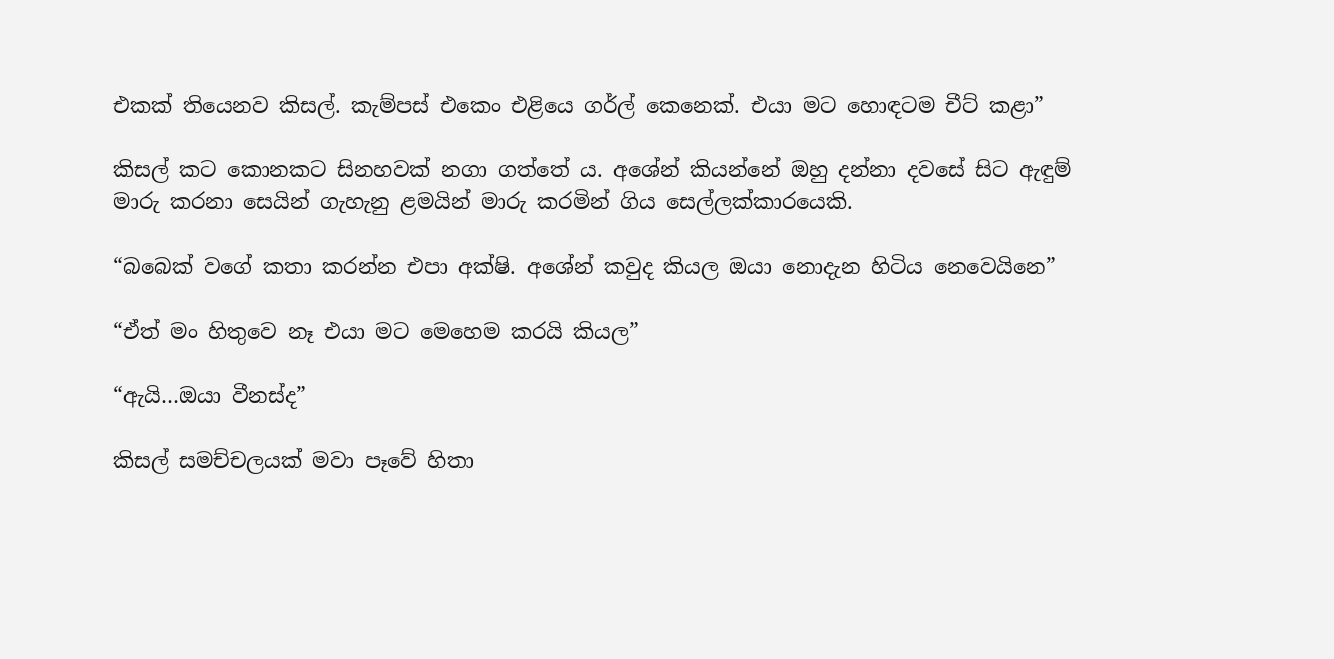එකක් තියෙනව කිසල්. කැම්පස් එකෙං එළියෙ ගර්ල් කෙනෙක්. එයා මට හොඳටම චීට් කළා”

කිසල් කට කොනකට සිනහවක් නගා ගත්තේ ය. අශේන් කියන්නේ ඔහු දන්නා දවසේ සිට ඇඳුම් මාරු කරනා සෙයින් ගැහැනු ළමයින් මාරු කරමින් ගිය සෙල්ලක්කාරයෙකි.

“බබෙක් වගේ කතා කරන්න එපා අක්ෂි. අශේන් කවුද කියල ඔයා නොදැන හිටිය නෙවෙයිනෙ”

“ඒත් මං හිතුවෙ නෑ එයා මට මෙහෙම කරයි කියල”

“ඇයි…ඔයා වීනස්ද”

කිසල් සමච්චලයක් මවා පෑවේ හිතා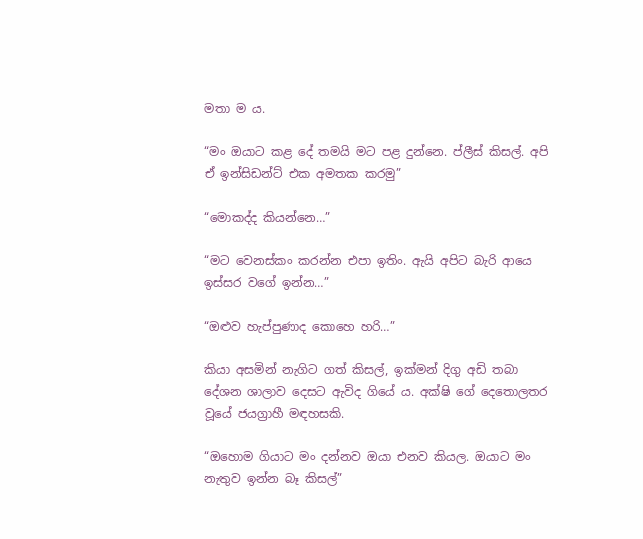මතා ම ය.

“මං ඔයාට කළ දේ තමයි මට පළ දුන්නෙ. ප්ලීස් කිසල්. අපි ඒ ඉන්සිඩන්ට් එක අමතක කරමු”

“මොකද්ද කියන්නෙ…”

“මට වෙනස්කං කරන්න එපා ඉතිං. ඇයි අපිට බැරි ආයෙ ඉස්සර වගේ ඉන්න…”

“ඔළුව හැප්පුණාද කොහෙ හරි…”

කියා අසමින් නැගිට ගත් කිසල්, ඉක්මන් දිගු අඩි තබා දේශන ශාලාව දෙසට ඇවිද ගියේ ය. අක්ෂි ගේ දෙතොලතර වූයේ ජයග්‍රාහී මඳහසකි.

“ඔහොම ගියාට මං දන්නව ඔයා එනව කියල. ඔයාට මං නැතුව ඉන්න බෑ කිසල්”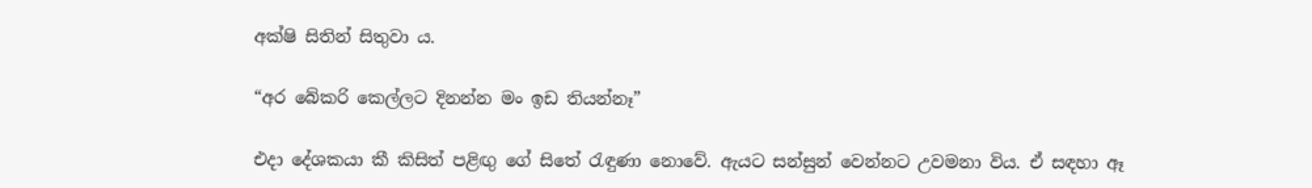අක්ෂි සිතින් සිතුවා ය.

“අර බේකරි කෙල්ලට දිනන්න මං ඉඩ තියන්නෑ”

එදා දේශකයා කී කිසිත් පළිඟු ගේ සිතේ රැඳුණා නොවේ. ඇයට සන්සුන් වෙන්නට උවමනා විය. ඒ සඳහා ඈ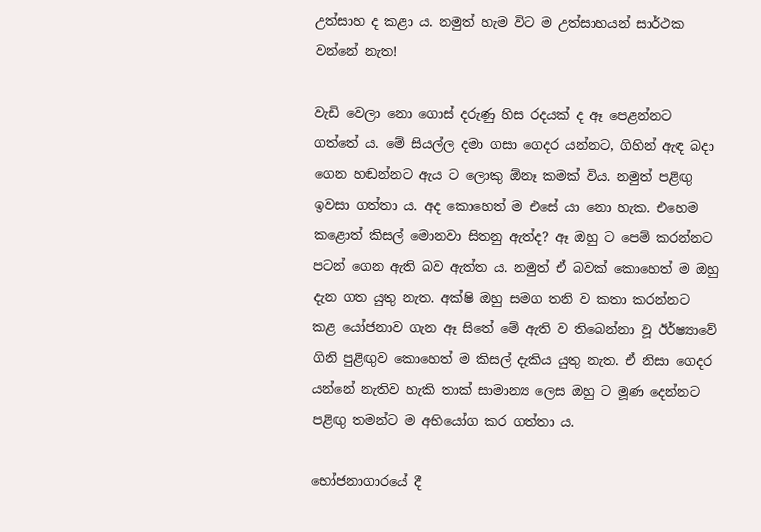උත්සාහ ද කළා ය. නමුත් හැම විට ම උත්සාහයන් සාර්ථක වන්නේ නැත!

වැඩි වෙලා නො ගොස් දරුණු හිස රදයක් ද ඈ පෙළන්නට ගත්තේ ය. මේ සියල්ල දමා ගසා ගෙදර යන්නට, ගිහින් ඇඳ බදා ගෙන හඬන්නට ඇය ට ලොකු ඕනෑ කමක් විය. නමුත් පළිඟු ඉවසා ගත්තා ය. අද කොහෙත් ම එසේ යා නො හැක. එහෙම කළොත් කිසල් මොනවා සිතනු ඇත්ද? ඈ ඔහු ට පෙම් කරන්නට පටන් ගෙන ඇති බව ඇත්ත ය. නමුත් ඒ බවක් කොහෙත් ම ඔහු දැන ගත යුතු නැත. අක්ෂි ඔහු සමග තනි ව කතා කරන්නට කළ යෝජනාව ගැන ඈ සිතේ මේ ඇති ව තිබෙන්නා වූ ඊර්ෂ්‍යාවේ ගිනි පුළිඟුව කොහෙත් ම කිසල් දැකිය යුතු නැත. ඒ නිසා ගෙදර යන්නේ නැතිව හැකි තාක් සාමාන්‍ය ලෙස ඔහු ට මූණ දෙන්නට පළිඟු තමන්ට ම අභියෝග කර ගත්තා ය.

භෝජනාගාරයේ දී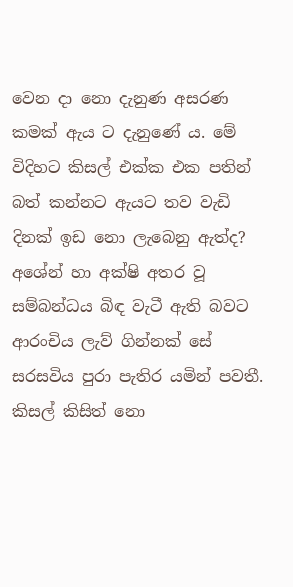වෙන දා නො දැනුණ අසරණ කමක් ඇය ට දැනුණේ ය. මේ විදිහට කිසල් එක්ක එක පතින් බත් කන්නට ඇයට තව වැඩි දිනක් ඉඩ නො ලැබෙනු ඇත්ද? අශේන් හා අක්ෂි අතර වූ සම්බන්ධය බිඳ වැටී ඇති බවට ආරංචිය ලැව් ගින්නක් සේ සරසවිය පුරා පැතිර යමින් පවතී. කිසල් කිසිත් නො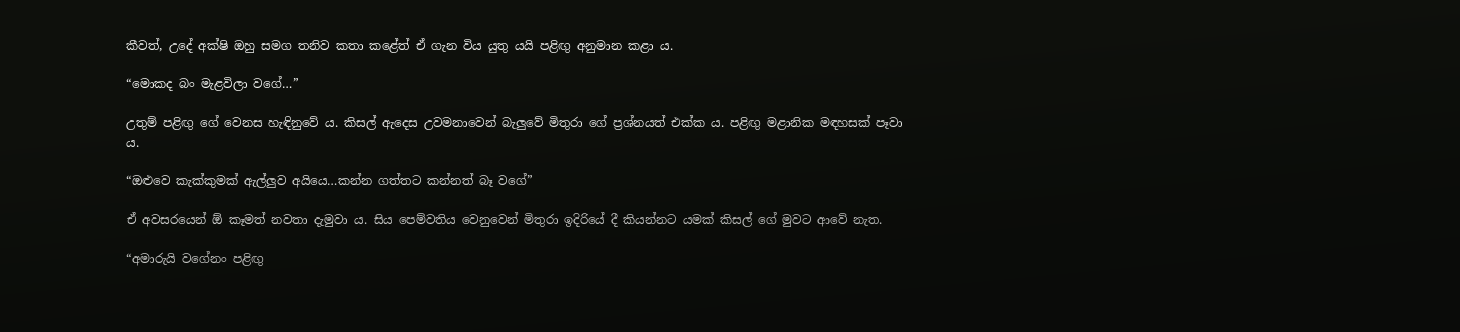කීවත්, උදේ අක්ෂි ඔහු සමග තනිව කතා කළේත් ඒ ගැන විය යුතු යයි පළිඟු අනුමාන කළා ය.

“මොකද බං මැළවිලා වගේ…”

උතුම් පළිඟු ගේ වෙනස හැඳිනුවේ ය. කිසල් ඇදෙස උවමනාවෙන් බැලුවේ මිතුරා ගේ ප්‍රශ්නයත් එක්ක ය. පළිඟු මළානික මඳහසක් පෑවා ය.

“ඔළුවෙ කැක්කුමක් ඇල්ලුව අයියෙ…කන්න ගත්තට කන්නත් බෑ වගේ”

ඒ අවසරයෙන් ඕ කෑමත් නවතා දැමුවා ය. සිය පෙම්වතිය වෙනුවෙන් මිතුරා ඉදිරියේ දී කියන්නට යමක් කිසල් ගේ මුවට ආවේ නැත.

“අමාරුයි වගේනං පළිඟු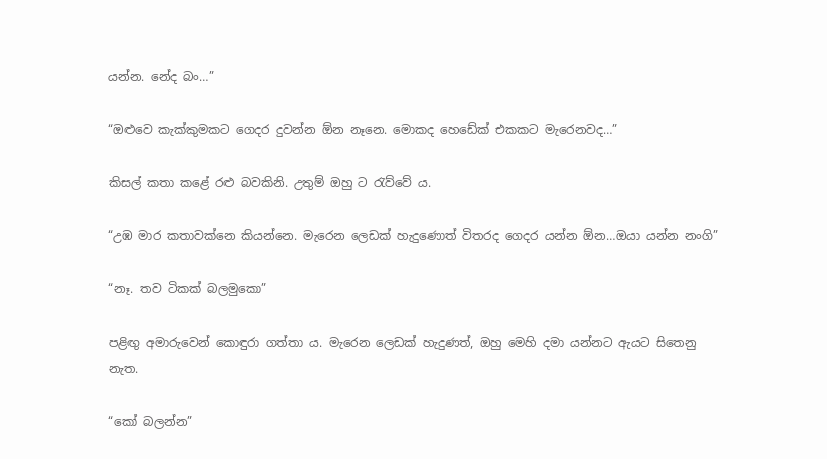යන්න. නේද බං…”

“ඔළුවෙ කැක්කුමකට ගෙදර දුවන්න ඕන නෑනෙ. මොකද හෙඩේක් එකකට මැරෙනවද…”

කිසල් කතා කළේ රළු බවකිනි. උතුම් ඔහු ට රැව්වේ ය.

“උඹ මාර කතාවක්නෙ කියන්නෙ. මැරෙන ලෙඩක් හැදුණොත් විතරද ගෙදර යන්න ඕන…ඔයා යන්න නංගි”

“නෑ. තව ටිකක් බලමුකො”

පළිඟු අමාරුවෙන් කොඳුරා ගත්තා ය. මැරෙන ලෙඩක් හැදුණත්, ඔහු මෙහි දමා යන්නට ඇයට සිතෙනු නැත.

“කෝ බලන්න”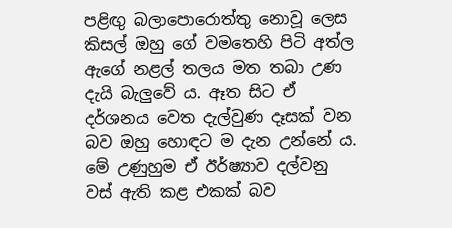පළිඟු බලාපොරොත්තු නොවූ ලෙස කිසල් ඔහු ගේ වමතෙහි පිටි අත්ල ඇගේ නළල් තලය මත තබා උණ දැයි බැලුවේ ය. ඈත සිට ඒ දර්ශනය වෙත දැල්වුණ දෑසක් වන බව ඔහු හොඳට ම දැන උන්නේ ය. මේ උණුහුම ඒ ඊර්ෂ්‍යාව දල්වනු වස් ඇති කළ එකක් බව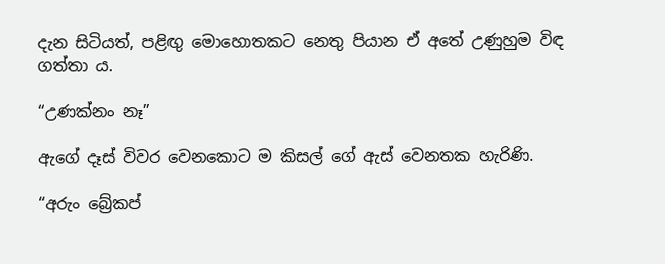දැන සිටියත්, පළිඟු මොහොතකට නෙතු පියාන ඒ අතේ උණුහුම විඳ ගත්තා ය.

“උණක්නං නෑ”

ඇගේ දෑස් විවර වෙනකොට ම කිසල් ගේ ඇස් වෙනතක හැරිණි.

“අරුං බ්‍රේකප්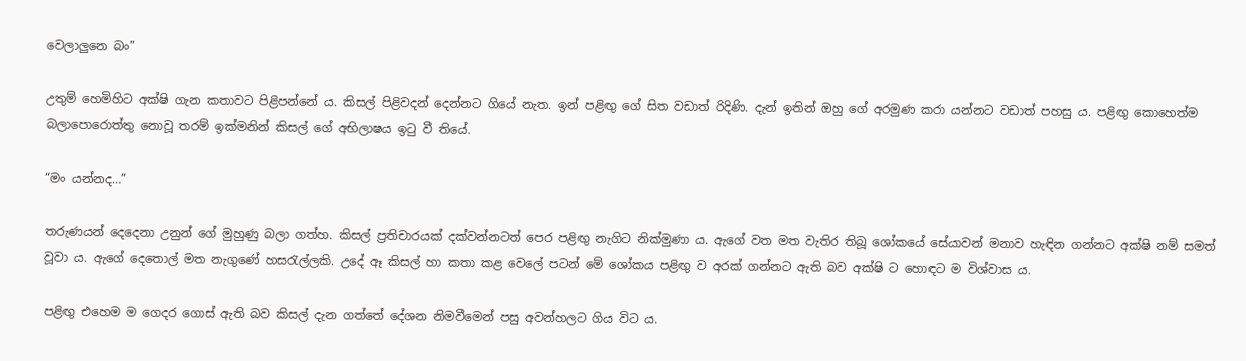වෙලාලුනෙ බං”

උතුම් හෙමිහිට අක්ෂි ගැන කතාවට පිළිපන්නේ ය. කිසල් පිළිවදන් දෙන්නට ගියේ නැත. ඉන් පළිඟු ගේ සිත වඩාත් රිදිණි. දැන් ඉතින් ඔහු ගේ අරමුණ කරා යන්නට වඩාත් පහසු ය. පළිඟු කොහෙත්ම බලාපොරොත්තු නොවූ තරම් ඉක්මනින් කිසල් ගේ අභිලාෂය ඉටු වී තියේ.

“මං යන්නද…”

තරුණයන් දෙදෙනා උනුන් ගේ මුහුණු බලා ගත්හ. කිසල් ප්‍රතිචාරයක් දක්වන්නටත් පෙර පළිඟු නැගිට නික්මුණා ය. ඇගේ වත මත වැතිර තිබූ ශෝකයේ සේයාවන් මනාව හැඳින ගන්නට අක්ෂි නම් සමත් වූවා ය. ඇගේ දෙතොල් මත නැගුණේ හසරැල්ලකි. උදේ ඈ කිසල් හා කතා කළ වෙලේ පටන් මේ ශෝකය පළිඟු ව අරක් ගන්නට ඇති බව අක්ෂි ට හොඳට ම විශ්වාස ය.

පළිඟු එහෙම ම ගෙදර ගොස් ඇති බව කිසල් දැන ගත්තේ දේශන නිමවීමෙන් පසු අවන්හලට ගිය විට ය.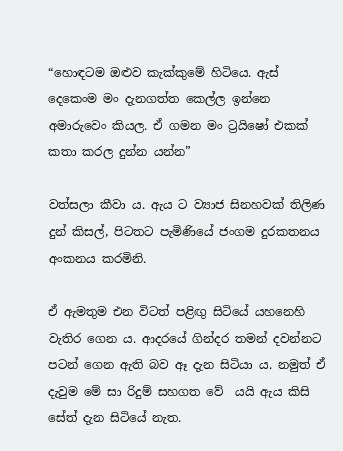“හොඳටම ඔළුව කැක්කුමේ හිටියෙ. ඇස් දෙකෙංම මං දැනගත්ත කෙල්ල ඉන්නෙ අමාරුවෙං කියල. ඒ ගමන මං ට්‍රයිෂෝ එකක් කතා කරල දුන්න යන්න”

වත්සලා කීවා ය. ඇය ට ව්‍යාජ සිනහවක් තිලිණ දුන් කිසල්, පිටතට පැමිණියේ ජංගම දුරකතනය අංකනය කරමිනි.

ඒ ඇමතුම එන විටත් පළිඟු සිටියේ යහනෙහි වැතිර ගෙන ය. ආදරයේ ගින්දර තමන් දවන්නට පටන් ගෙන ඇති බව ඈ දැන සිටියා ය. නමුත් ඒ දැවුම මේ සා රිදුම් සහගත වේ  යයි ඇය කිසි සේත් දැන සිටියේ නැත.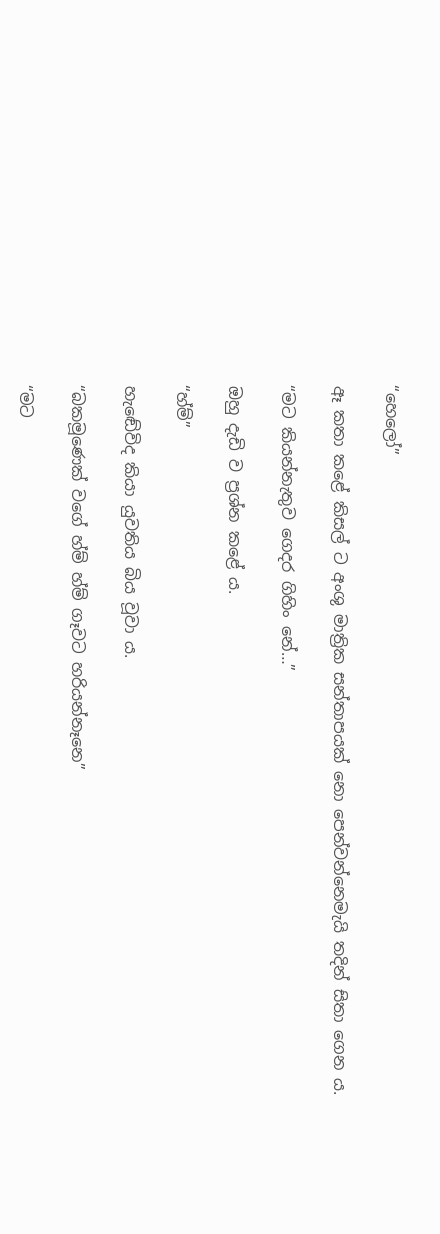“හෙලෝ”

ඈ කතා කළේ කිසල් ට අංශු මාත්‍රික සන්තාපයක් නො පෙන්වන්නෙමැයි තදින් සිතා ගෙන ය.

“මට කියන්නැතුව ගෙදර ගිහිං නේ…”

ඔහු දැඩි ව ප්‍රශ්න කළේ ය.

“හ්ම්”

හැඬේවිද කියා යුවතිය බිය වූවා ය.

“බකමූණෙක් වගේ හ්ම් හ්ම් ගෑවට හරියන්නෑනෙ”

“මට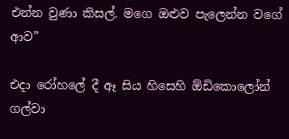එන්න වුණා කිසල්. මගෙ ඔළුව පැලෙන්න වගේ ආව”

එදා රෝහලේ දී ඈ සිය හිසෙහි ඕඩිකොලෝන් ගල්වා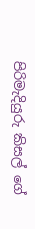පිරිමැදියුරු කිසල් ගේ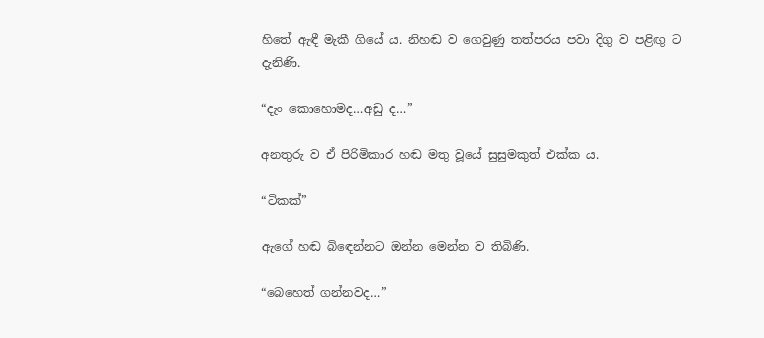හිතේ ඇඳී මැකී ගියේ ය. නිහඬ ව ගෙවුණු තත්පරය පවා දිගු ව පළිඟු ට දැනිණි.

“දැං කොහොමද…අඩු ද…”

අනතුරු ව ඒ පිරිමිකාර හඬ මතු වූයේ සුසුමකුත් එක්ක ය.

“ටිකක්”

ඇගේ හඬ බිඳෙන්නට ඔන්න මෙන්න ව තිබිණි.

“බෙහෙත් ගන්නවද…”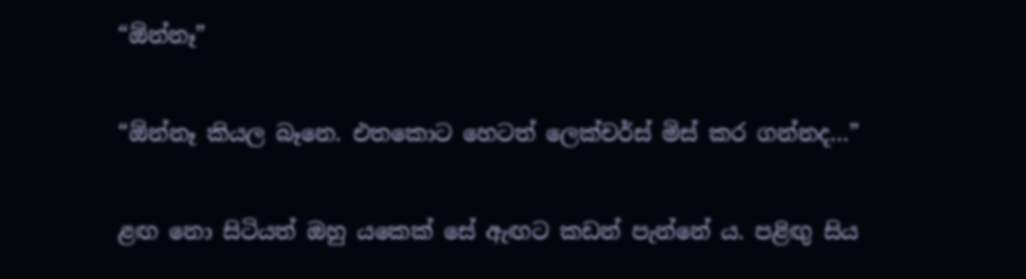“ඕන්නෑ”

“ඕන්නෑ කියල බෑනෙ. එතකොට හෙටත් ලෙක්චර්ස් මිස් කර ගන්නද…”

ළඟ නො සිටියත් ඔහු යකෙක් සේ ඇඟට කඩන් පැන්නේ ය. පළිඟු සිය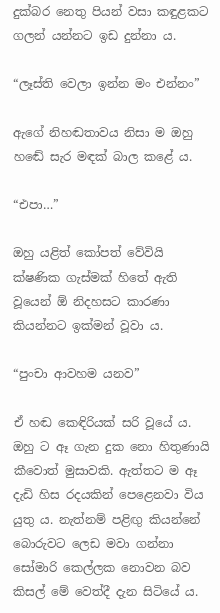දුක්බර නෙතු පියන් වසා කඳුළකට ගලන් යන්නට ඉඩ දුන්නා ය.

“ලෑස්ති වෙලා ඉන්න මං එන්නං”

ඇගේ නිහඬතාවය නිසා ම ඔහු හඬේ සැර මඳක් බාල කළේ ය.

“එපා…”

ඔහු යළිත් කෝපත් වේවියි ක්ෂණික ගැස්මක් හිතේ ඇති වූයෙන් ඕ නිදහසට කාරණා කියන්නට ඉක්මන් වූවා ය.

“පුංචා ආවහම යනව”

ඒ හඬ කෙඳිරියක් සරි වූයේ ය. ඔහු ට ඈ ගැන දුක නො හිතුණායි කීවොත් මුසාවකි. ඇත්තට ම ඈ දැඩි හිස රදයකින් පෙළෙනවා විය යුතු ය. නැත්නම් පළිඟු කියන්නේ බොරුවට ලෙඩ මවා ගන්නා සෝමාරි කෙල්ලක නොවන බව කිසල් මේ වෙත්දී දැන සිටියේ ය.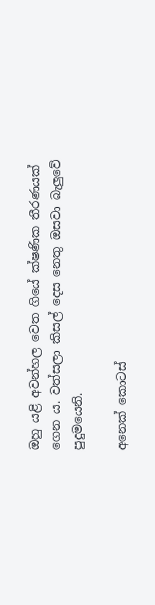ඔහු යළි අවන්හල වෙත ගියේ ක්ෂණික තීරණයක් ගෙන ය. වත්සලා කිසල් දෙස නෙතු ඔසවා බැලුවේ පුදුමයෙනි.

අනෙක් කොටස්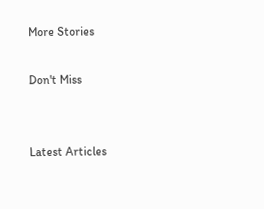More Stories

Don't Miss


Latest Articles